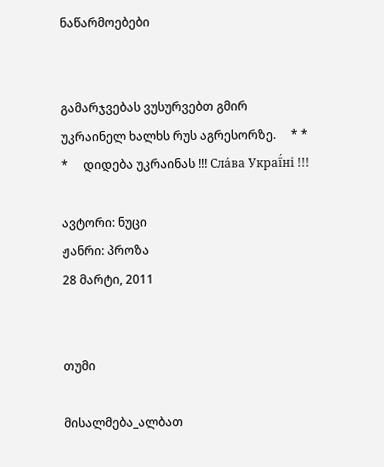ნაწარმოებები


გამარჯვებას ვუსურვებთ გმირ უკრაინელ ხალხს რუს აგრესორზე.     * * *     დიდება უკრაინას !!! Сла́ва Украї́ні !!!

ავტორი: ნუცი
ჟანრი: პროზა
28 მარტი, 2011


თუმი

მისალმება_ალბათ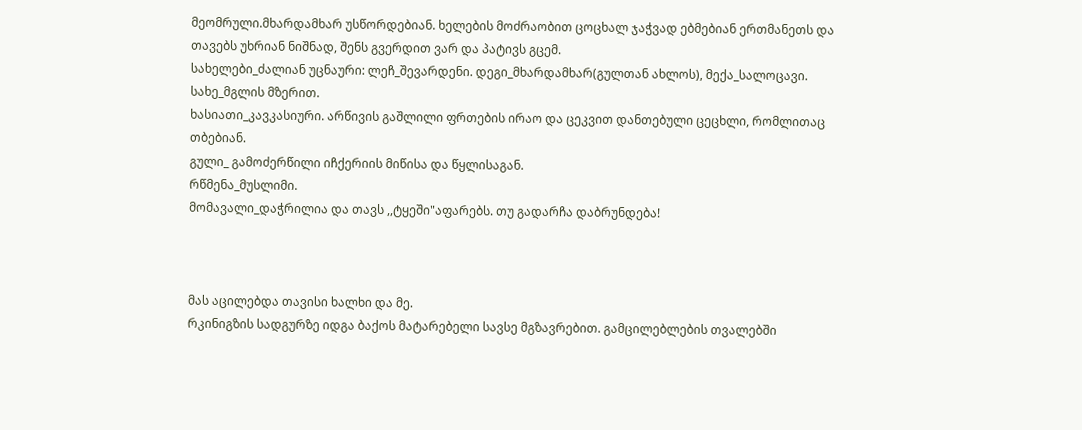მეომრული.მხარდამხარ უსწორდებიან. ხელების მოძრაობით ცოცხალ ჯაჭვად ებმებიან ერთმანეთს და თავებს უხრიან ნიშნად, შენს გვერდით ვარ და პატივს გცემ.
სახელები_ძალიან უცნაური: ლეჩ_შევარდენი. დეგი_მხარდამხარ(გულთან ახლოს), მექა_სალოცავი.
სახე_მგლის მზერით.
ხასიათი_კავკასიური. არწივის გაშლილი ფრთების ირაო და ცეკვით დანთებული ცეცხლი, რომლითაც თბებიან.
გული_ გამოძერწილი იჩქერიის მიწისა და წყლისაგან.
რწმენა_მუსლიმი.
მომავალი_დაჭრილია და თავს ,,ტყეში"აფარებს. თუ გადარჩა დაბრუნდება!



მას აცილებდა თავისი ხალხი და მე.
რკინიგზის სადგურზე იდგა ბაქოს მატარებელი სავსე მგზავრებით. გამცილებლების თვალებში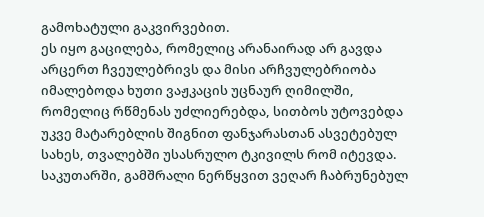გამოხატული გაკვირვებით.
ეს იყო გაცილება, რომელიც არანაირად არ გავდა არცერთ ჩვეულებრივს და მისი არჩვულებრიობა იმალებოდა ხუთი ვაჟკაცის უცნაურ ღიმილში, რომელიც რწმენას უძლიერებდა, სითბოს უტოვებდა უკვე მატარებლის შიგნით ფანჯარასთან ასვეტებულ სახეს, თვალებში უსასრულო ტკივილს რომ იტევდა.
საკუთარში, გამშრალი ნერწყვით ვეღარ ჩაბრუნებულ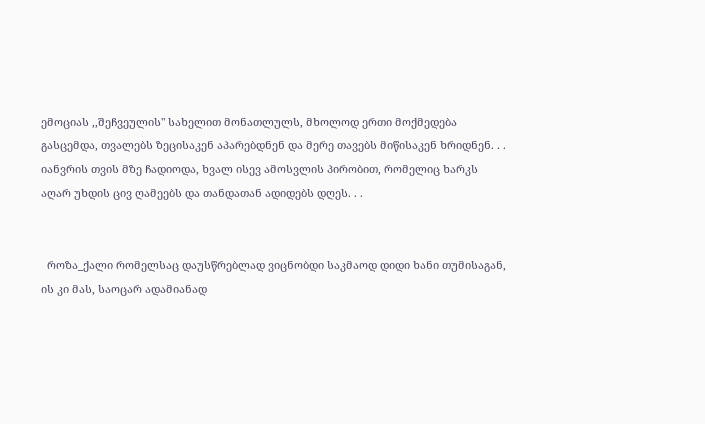ემოციას ,,შეჩვეულის" სახელით მონათლულს, მხოლოდ ერთი მოქმედება გასცემდა, თვალებს ზეცისაკენ აპარებდნენ და მერე თავებს მიწისაკენ ხრიდნენ. . .
იანვრის თვის მზე ჩადიოდა, ხვალ ისევ ამოსვლის პირობით, რომელიც ხარკს აღარ უხდის ცივ ღამეებს და თანდათან ადიდებს დღეს. . .


  როზა_ქალი რომელსაც დაუსწრებლად ვიცნობდი საკმაოდ დიდი ხანი თუმისაგან, ის კი მას, საოცარ ადამიანად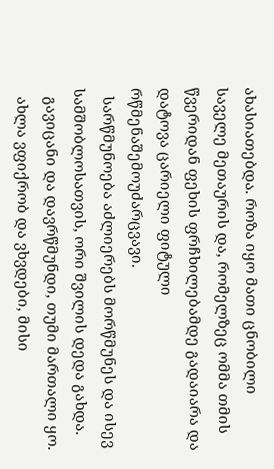ახასიათებდა. როზა იყო მათი ცნობილი საველე მეთაურის და, რომელზეც ომმა თმის წვერიდან ფეხის ფრჩხილებამდე გადაიარა და დატოვა ცარიელი ფიტული რწმენაშემოუძარცვავი.
  სარწმუნოება აძლიერებს მორწმუნეს და ისევ სამშობლოსათვის, ორი შვილის დედა გახდა.
  გავიცანი და დავრწმუნდი, თუმი მართალი ყო.
  ახლა ვფიქრობ და ვხვდები, მისი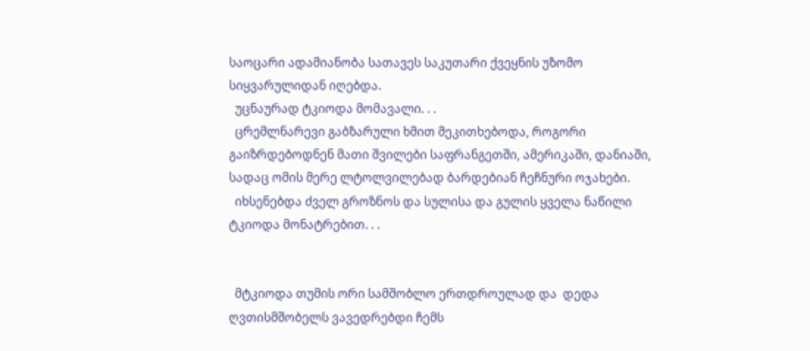საოცარი ადამიანობა სათავეს საკუთარი ქვეყნის უზომო სიყვარულიდან იღებდა.
  უცნაურად ტკიოდა მომავალი. . .
  ცრემლნარევი გაბზარული ხმით მეკითხებოდა, როგორი გაიზრდებოდნენ მათი შვილები საფრანგეთში, ამერიკაში, დანიაში, სადაც ომის მერე ლტოლვილებად ბარდებიან ჩეჩნური ოჯახები.
  იხსენებდა ძველ გროზნოს და სულისა და გულის ყველა ნაწილი ტკიოდა მონატრებით. . .


  მტკიოდა თუმის ორი სამშობლო ერთდროულად და  დედა ღვთისმშობელს ვავედრებდი ჩემს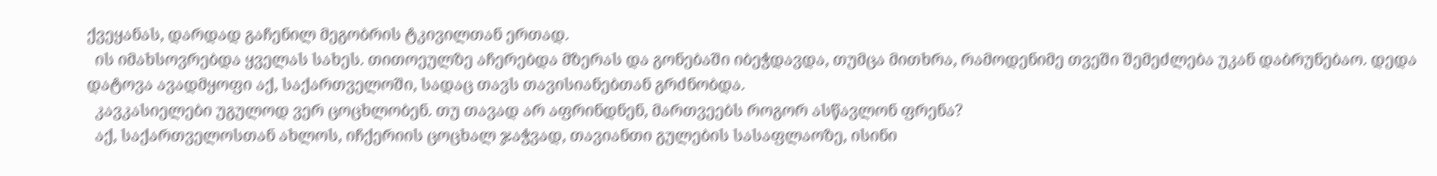ქვეყანას, დარდად გაჩენილ მეგობრის ტკივილთან ერთად.
  ის იმახსოვრებდა ყველას სახეს. თითოეულზე აჩერებდა მზერას და გონებაში იბეჭდავდა, თუმცა მითხრა, რამოდენიმე თვეში შემეძლება უკან დაბრუნებაო. დედა დატოვა ავადმყოფი აქ, საქართველოში, სადაც თავს თავისიანებთან გრძნობდა.
  კავკასიელები უგულოდ ვერ ცოცხლობენ. თუ თავად არ აფრინდნენ, მართვეებს როგორ ასწავლონ ფრენა?
  აქ, საქართველოსთან ახლოს, იჩქერიის ცოცხალ ჯაჭვად, თავიანთი გულების სასაფლაოზე, ისინი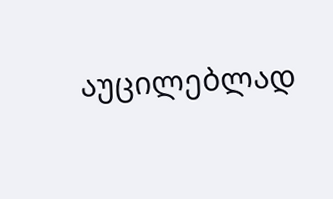აუცილებლად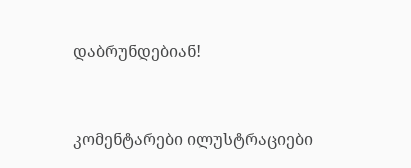დაბრუნდებიან!



კომენტარები ილუსტრაციები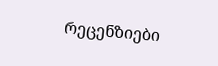რეცენზიები